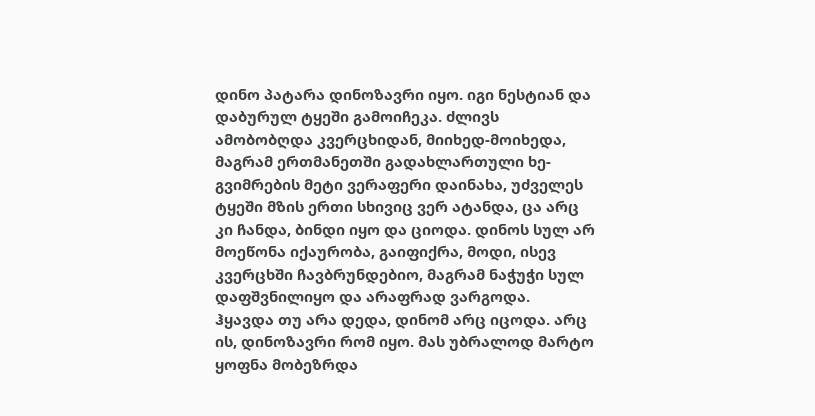დინო პატარა დინოზავრი იყო. იგი ნესტიან და დაბურულ ტყეში გამოიჩეკა. ძლივს ამობობღდა კვერცხიდან, მიიხედ-მოიხედა, მაგრამ ერთმანეთში გადახლართული ხე-გვიმრების მეტი ვერაფერი დაინახა, უძველეს ტყეში მზის ერთი სხივიც ვერ ატანდა, ცა არც კი ჩანდა, ბინდი იყო და ციოდა. დინოს სულ არ მოეწონა იქაურობა, გაიფიქრა, მოდი, ისევ კვერცხში ჩავბრუნდებიო, მაგრამ ნაჭუჭი სულ დაფშვნილიყო და არაფრად ვარგოდა.
ჰყავდა თუ არა დედა, დინომ არც იცოდა. არც ის, დინოზავრი რომ იყო. მას უბრალოდ მარტო ყოფნა მობეზრდა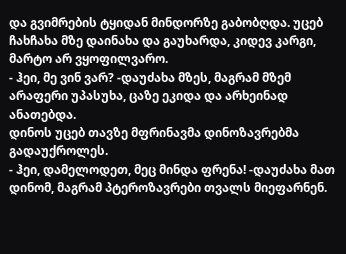და გვიმრების ტყიდან მინდორზე გაბობღდა. უცებ ჩახჩახა მზე დაინახა და გაუხარდა, კიდევ კარგი, მარტო არ ვყოფილვარო.
- ჰეი, მე ვინ ვარ? -დაუძახა მზეს, მაგრამ მზემ არაფერი უპასუხა, ცაზე ეკიდა და არხეინად ანათებდა.
დინოს უცებ თავზე მფრინავმა დინოზავრებმა გადაუქროლეს.
- ჰეი, დამელოდეთ, მეც მინდა ფრენა! -დაუძახა მათ დინომ, მაგრამ პტეროზავრები თვალს მიეფარნენ.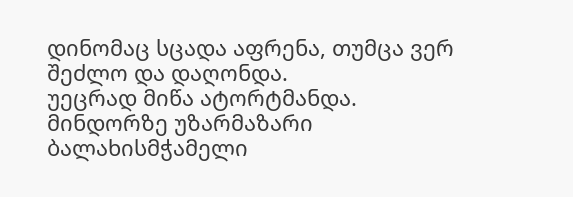დინომაც სცადა აფრენა, თუმცა ვერ შეძლო და დაღონდა.
უეცრად მიწა ატორტმანდა. მინდორზე უზარმაზარი ბალახისმჭამელი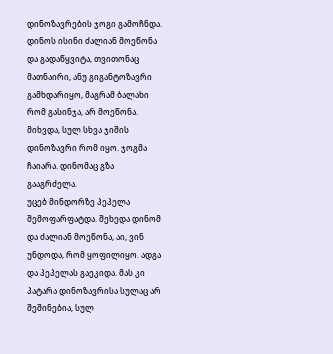დინოზავრების ჯოგი გამოჩნდა. დინოს ისინი ძალიან მოეწონა და გადაწყვიტა, თვითონაც მათნაირი, ანუ გიგანტოზავრი გამხდარიყო, მაგრამ ბალახი რომ გასინჯა, არ მოეწონა. მიხვდა, სულ სხვა ჯიშის დინოზავრი რომ იყო. ჯოგმა ჩაიარა. დინომაც გზა გააგრძელა.
უცებ მინდორზე პეპელა შემოფარფატდა. შეხედა დინომ და ძალიან მოეწონა, აი, ვინ უნდოდა, რომ ყოფილიყო. ადგა და პეპელას გაეკიდა. მას კი პატარა დინოზავრისა სულაც არ შეშინებია, სულ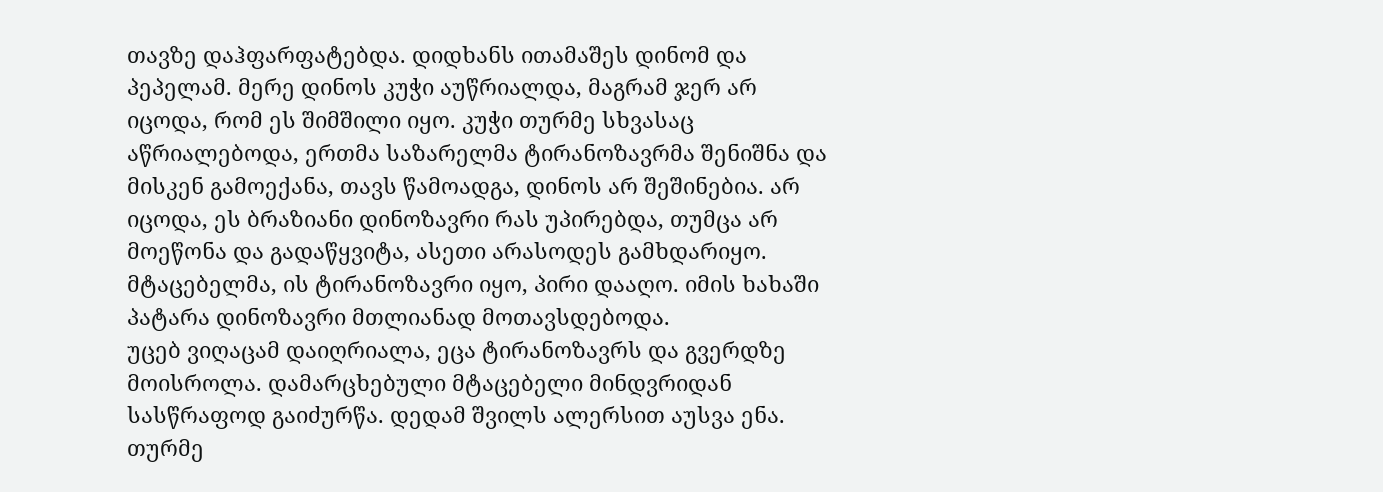თავზე დაჰფარფატებდა. დიდხანს ითამაშეს დინომ და პეპელამ. მერე დინოს კუჭი აუწრიალდა, მაგრამ ჯერ არ იცოდა, რომ ეს შიმშილი იყო. კუჭი თურმე სხვასაც აწრიალებოდა, ერთმა საზარელმა ტირანოზავრმა შენიშნა და მისკენ გამოექანა, თავს წამოადგა, დინოს არ შეშინებია. არ იცოდა, ეს ბრაზიანი დინოზავრი რას უპირებდა, თუმცა არ მოეწონა და გადაწყვიტა, ასეთი არასოდეს გამხდარიყო. მტაცებელმა, ის ტირანოზავრი იყო, პირი დააღო. იმის ხახაში პატარა დინოზავრი მთლიანად მოთავსდებოდა.
უცებ ვიღაცამ დაიღრიალა, ეცა ტირანოზავრს და გვერდზე მოისროლა. დამარცხებული მტაცებელი მინდვრიდან სასწრაფოდ გაიძურწა. დედამ შვილს ალერსით აუსვა ენა. თურმე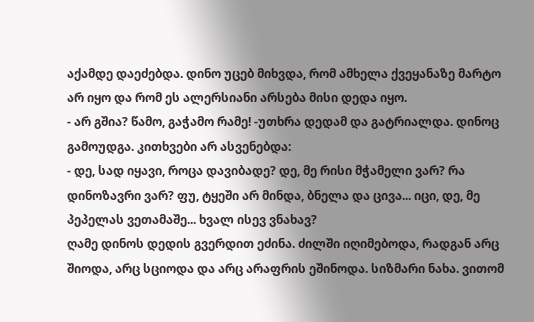აქამდე დაეძებდა. დინო უცებ მიხვდა, რომ ამხელა ქვეყანაზე მარტო არ იყო და რომ ეს ალერსიანი არსება მისი დედა იყო.
- არ გშია? წამო, გაჭამო რამე! -უთხრა დედამ და გატრიალდა. დინოც გამოუდგა. კითხვები არ ასვენებდა:
- დე, სად იყავი, როცა დავიბადე? დე, მე რისი მჭამელი ვარ? რა დინოზავრი ვარ? ფუ, ტყეში არ მინდა, ბნელა და ცივა... იცი, დე, მე პეპელას ვეთამაშე... ხვალ ისევ ვნახავ?
ღამე დინოს დედის გვერდით ეძინა. ძილში იღიმებოდა, რადგან არც შიოდა, არც სციოდა და არც არაფრის ეშინოდა. სიზმარი ნახა. ვითომ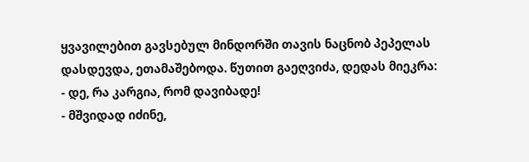ყვავილებით გავსებულ მინდორში თავის ნაცნობ პეპელას დასდევდა, ეთამაშებოდა. წუთით გაეღვიძა, დედას მიეკრა:
- დე, რა კარგია, რომ დავიბადე!
- მშვიდად იძინე,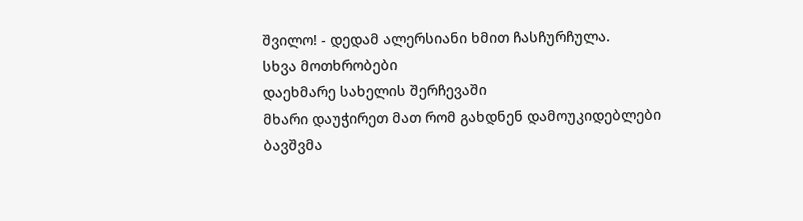შვილო! - დედამ ალერსიანი ხმით ჩასჩურჩულა.
სხვა მოთხრობები
დაეხმარე სახელის შერჩევაში
მხარი დაუჭირეთ მათ რომ გახდნენ დამოუკიდებლები
ბავშვმა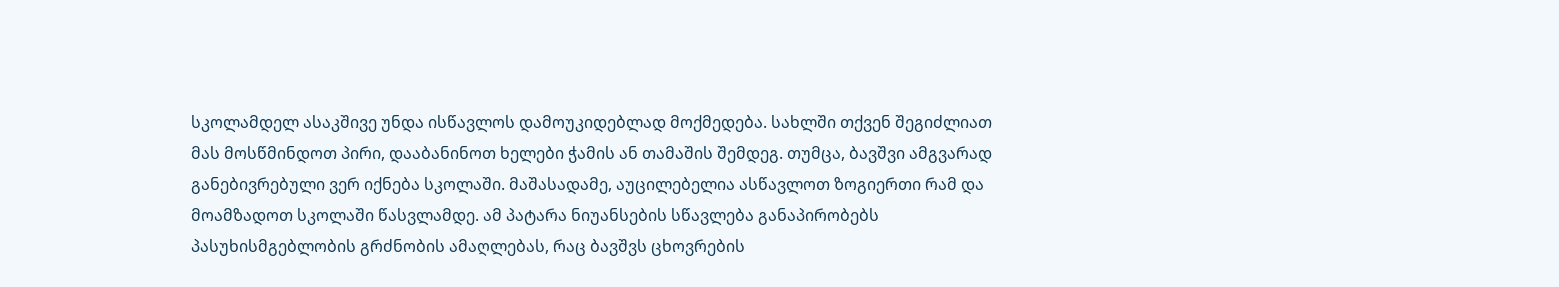სკოლამდელ ასაკშივე უნდა ისწავლოს დამოუკიდებლად მოქმედება. სახლში თქვენ შეგიძლიათ მას მოსწმინდოთ პირი, დააბანინოთ ხელები ჭამის ან თამაშის შემდეგ. თუმცა, ბავშვი ამგვარად განებივრებული ვერ იქნება სკოლაში. მაშასადამე, აუცილებელია ასწავლოთ ზოგიერთი რამ და მოამზადოთ სკოლაში წასვლამდე. ამ პატარა ნიუანსების სწავლება განაპირობებს პასუხისმგებლობის გრძნობის ამაღლებას, რაც ბავშვს ცხოვრების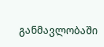განმავლობაში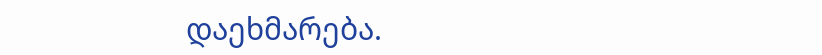დაეხმარება.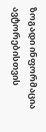ზოგადი ინფორმაცია
ავტორებისთვის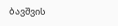ბავშვის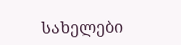სახელები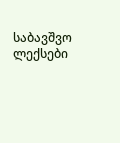საბავშვო ლექსები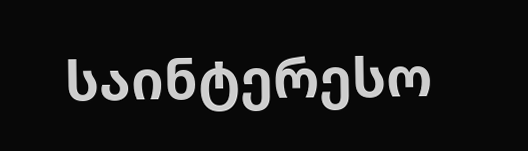საინტერესო